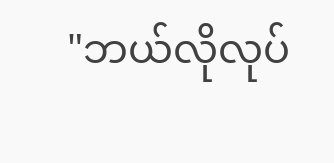"ဘယ်လိုလုပ်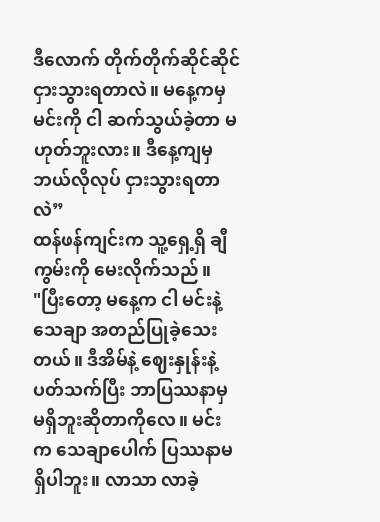ဒီလောက် တိုက်တိုက်ဆိုင်ဆိုင် ငှားသွားရတာလဲ။ မနေ့ကမှ မင်းကို ငါ ဆက်သွယ်ခဲ့တာ မဟုတ်ဘူးလား။ ဒီနေ့ကျမှ ဘယ်လိုလုပ် ငှားသွားရတာလဲ”
ထန်ဖန်ကျင်းက သူ့ရှေ့ရှိ ချီကွမ်းကို မေးလိုက်သည်။
"ပြီးတော့ မနေ့က ငါ မင်းနဲ့ သေချာ အတည်ပြုခဲ့သေးတယ်။ ဒီအိမ်နဲ့ ဈေးနှုန်းနဲ့ ပတ်သက်ပြီး ဘာပြဿနာမှ မရှိဘူးဆိုတာကိုလေ။ မင်းက သေချာပေါက် ပြဿနာမရှိပါဘူး။ လာသာ လာခဲ့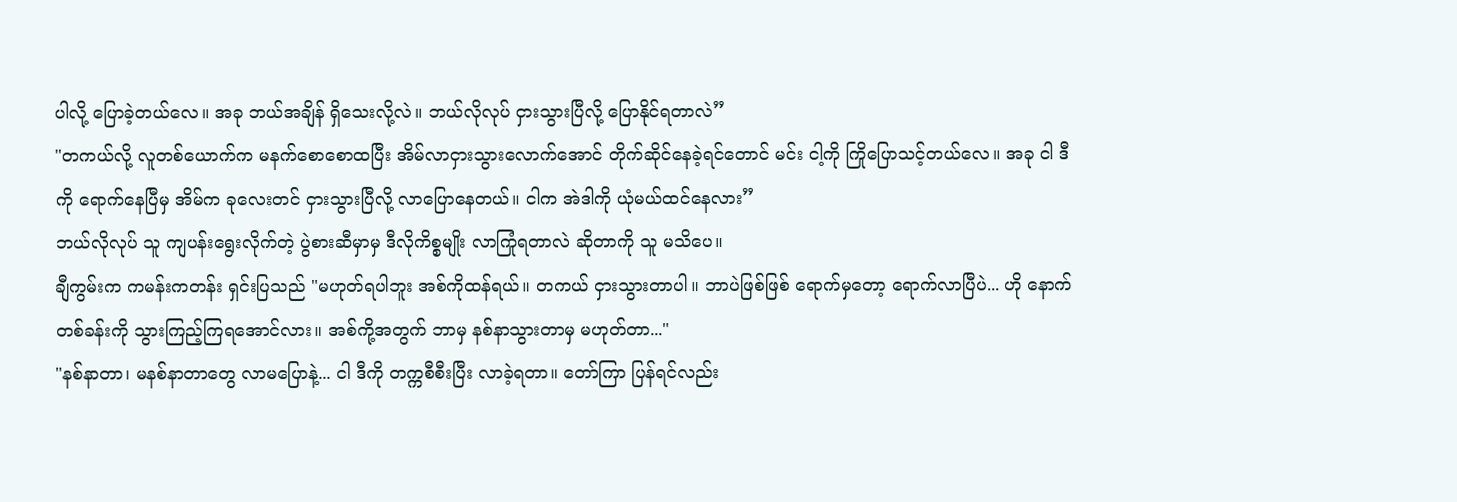ပါလို့ ပြောခဲ့တယ်လေ။ အခု ဘယ်အချိန် ရှိသေးလို့လဲ။ ဘယ်လိုလုပ် ငှားသွားပြီလို့ ပြောနိုင်ရတာလဲ”
"တကယ်လို့ လူတစ်ယောက်က မနက်စောစောထပြီး အိမ်လာငှားသွားလောက်အောင် တိုက်ဆိုင်နေခဲ့ရင်တောင် မင်း ငါ့ကို ကြိုပြောသင့်တယ်လေ။ အခု ငါ ဒီကို ရောက်နေပြီမှ အိမ်က ခုလေးတင် ငှားသွားပြီလို့ လာပြောနေတယ်။ ငါက အဲဒါကို ယုံမယ်ထင်နေလား”
ဘယ်လိုလုပ် သူ ကျပန်းရွေးလိုက်တဲ့ ပွဲစားဆီမှာမှ ဒီလိုကိစ္စမျိုး လာကြုံရတာလဲ ဆိုတာကို သူ မသိပေ။
ချီကွမ်းက ကမန်းကတန်း ရှင်းပြသည် "မဟုတ်ရပါဘူး အစ်ကိုထန်ရယ်။ တကယ် ငှားသွားတာပါ။ ဘာပဲဖြစ်ဖြစ် ရောက်မှတော့ ရောက်လာပြီပဲ... ဟို နောက်တစ်ခန်းကို သွားကြည့်ကြရအောင်လား။ အစ်ကို့အတွက် ဘာမှ နစ်နာသွားတာမှ မဟုတ်တာ..."
"နစ်နာတာ၊ မနစ်နာတာတွေ လာမပြောနဲ့... ငါ ဒီကို တက္ကစီစီးပြီး လာခဲ့ရတာ။ တော်ကြာ ပြန်ရင်လည်း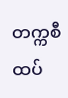တက္ကစီ ထပ်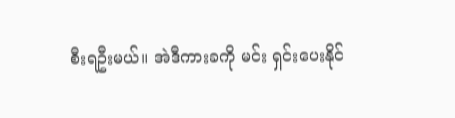စီးရဦးမယ်။ အဲဒီကားခကို မင်း ရှင်းပေးနိုင်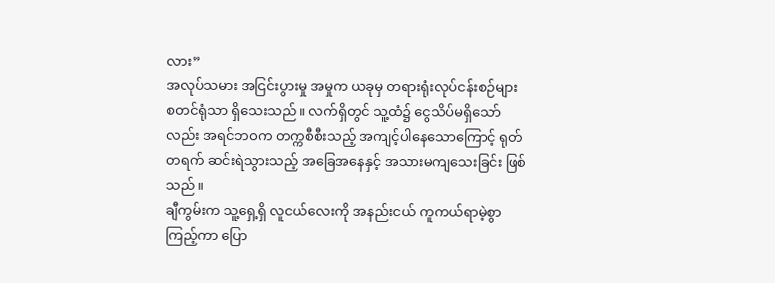လား”
အလုပ်သမား အငြင်းပွားမှု အမှုက ယခုမှ တရားရုံးလုပ်ငန်းစဉ်များ စတင်ရုံသာ ရှိသေးသည်။ လက်ရှိတွင် သူ့ထံ၌ ငွေသိပ်မရှိသော်လည်း အရင်ဘဝက တက္ကစီစီးသည့် အကျင့်ပါနေသောကြောင့် ရုတ်တရက် ဆင်းရဲသွားသည့် အခြေအနေနှင့် အသားမကျသေးခြင်း ဖြစ်သည်။
ချီကွမ်းက သူ့ရှေ့ရှိ လူငယ်လေးကို အနည်းငယ် ကူကယ်ရာမဲ့စွာ ကြည့်ကာ ပြော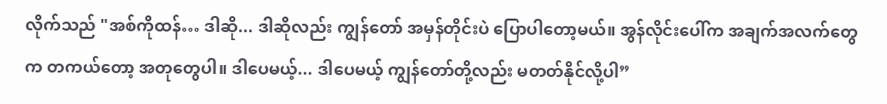လိုက်သည် "အစ်ကိုထန်… ဒါဆို... ဒါဆိုလည်း ကျွန်တော် အမှန်တိုင်းပဲ ပြောပါတော့မယ်။ အွန်လိုင်းပေါ်က အချက်အလက်တွေက တကယ်တော့ အတုတွေပါ။ ဒါပေမယ့်... ဒါပေမယ့် ကျွန်တော်တို့လည်း မတတ်နိုင်လို့ပါ”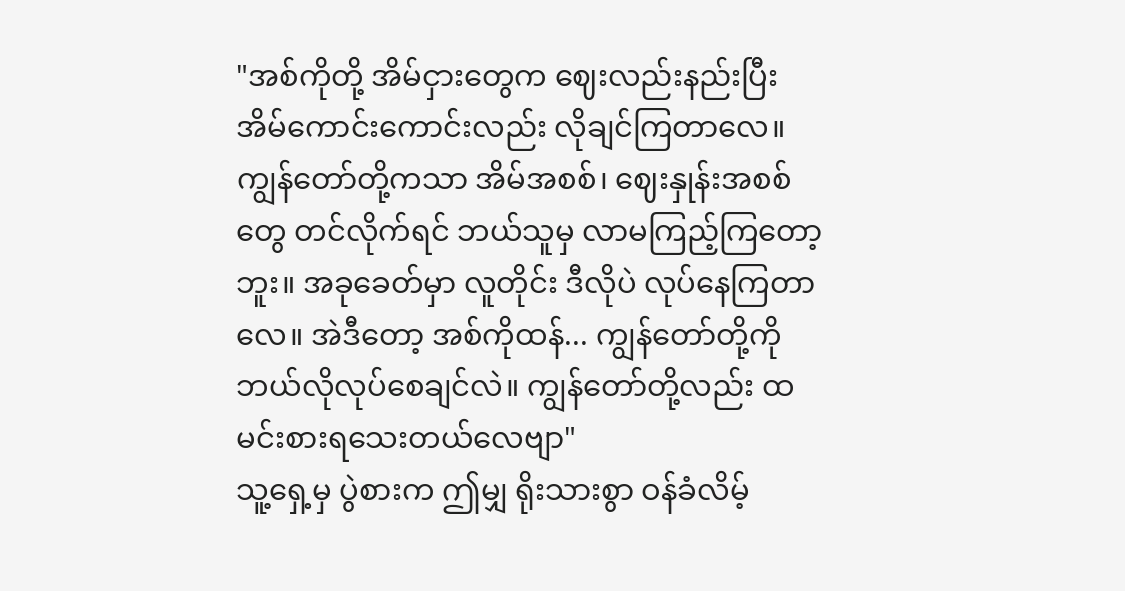"အစ်ကိုတို့ အိမ်ငှားတွေက ဈေးလည်းနည်းပြီး အိမ်ကောင်းကောင်းလည်း လိုချင်ကြတာလေ။ ကျွန်တော်တို့ကသာ အိမ်အစစ်၊ ဈေးနှုန်းအစစ်တွေ တင်လိုက်ရင် ဘယ်သူမှ လာမကြည့်ကြတော့ဘူး။ အခုခေတ်မှာ လူတိုင်း ဒီလိုပဲ လုပ်နေကြတာလေ။ အဲဒီတော့ အစ်ကိုထန်... ကျွန်တော်တို့ကို ဘယ်လိုလုပ်စေချင်လဲ။ ကျွန်တော်တို့လည်း ထမင်းစားရသေးတယ်လေဗျာ"
သူ့ရှေ့မှ ပွဲစားက ဤမျှ ရိုးသားစွာ ဝန်ခံလိမ့်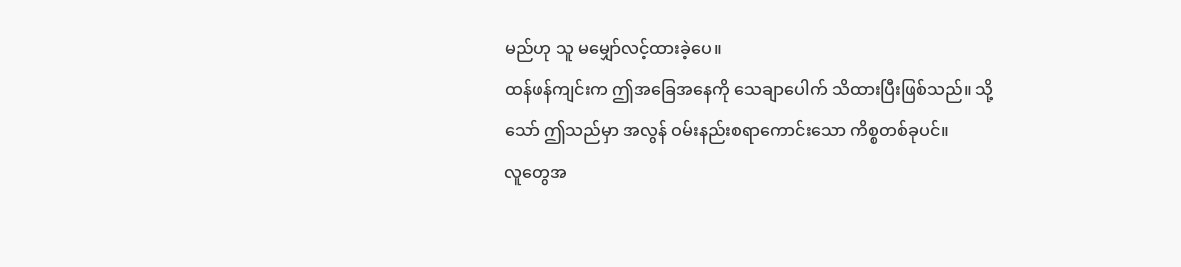မည်ဟု သူ မမျှော်လင့်ထားခဲ့ပေ။
ထန်ဖန်ကျင်းက ဤအခြေအနေကို သေချာပေါက် သိထားပြီးဖြစ်သည်။ သို့သော် ဤသည်မှာ အလွန် ဝမ်းနည်းစရာကောင်းသော ကိစ္စတစ်ခုပင်။
လူတွေအ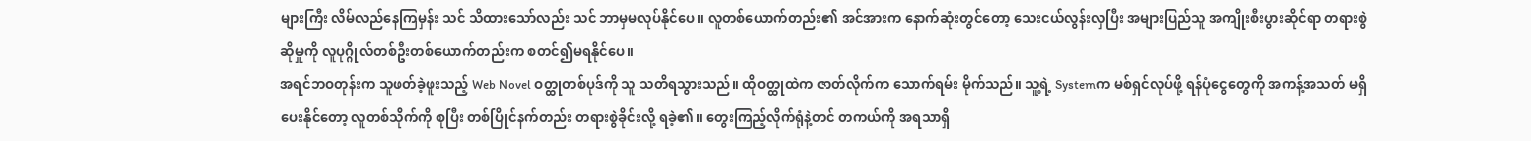များကြီး လိမ်လည်နေကြမှန်း သင် သိထားသော်လည်း သင် ဘာမှမလုပ်နိုင်ပေ။ လူတစ်ယောက်တည်း၏ အင်အားက နောက်ဆုံးတွင်တော့ သေးငယ်လွန်းလှပြီး အများပြည်သူ အကျိုးစီးပွားဆိုင်ရာ တရားစွဲဆိုမှုကို လူပုဂ္ဂိုလ်တစ်ဦးတစ်ယောက်တည်းက စတင်၍မရနိုင်ပေ။
အရင်ဘဝတုန်းက သူဖတ်ခဲ့ဖူးသည့် Web Novel ဝတ္ထုတစ်ပုဒ်ကို သူ သတိရသွားသည်။ ထိုဝတ္ထုထဲက ဇာတ်လိုက်က သောက်ရမ်း မိုက်သည်။ သူ့ရဲ့ Systemက မစ်ရှင်လုပ်ဖို့ ရန်ပုံငွေတွေကို အကန့်အသတ် မရှိ ပေးနိုင်တော့ လူတစ်သိုက်ကို စုပြီး တစ်ပြိုင်နက်တည်း တရားစွဲခိုင်းလို့ ရခဲ့၏။ တွေးကြည့်လိုက်ရုံနဲ့တင် တကယ်ကို အရသာရှိ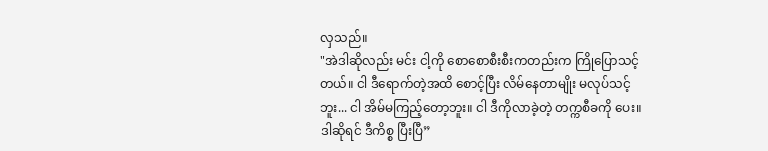လှသည်။
"အဲဒါဆိုလည်း မင်း ငါ့ကို စောစောစီးစီးကတည်းက ကြိုပြောသင့်တယ်။ ငါ ဒီရောက်တဲ့အထိ စောင့်ပြီး လိမ်နေတာမျိုး မလုပ်သင့်ဘူး... ငါ အိမ်မကြည့်တော့ဘူး။ ငါ ဒီကိုလာခဲ့တဲ့ တက္ကစီခကို ပေး။ ဒါဆိုရင် ဒီကိစ္စ ပြီးပြီ”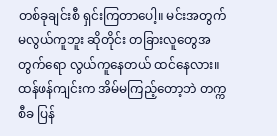တစ်ခုချင်းစီ ရှင်းကြတာပေါ့။ မင်းအတွက် မလွယ်ကူဘူး ဆိုတိုင်း တခြားလူတွေအတွက်ရော လွယ်ကူနေတယ် ထင်နေလား။
ထန်ဖန်ကျင်းက အိမ်မကြည့်တော့ဘဲ တက္ကစီခ ပြန်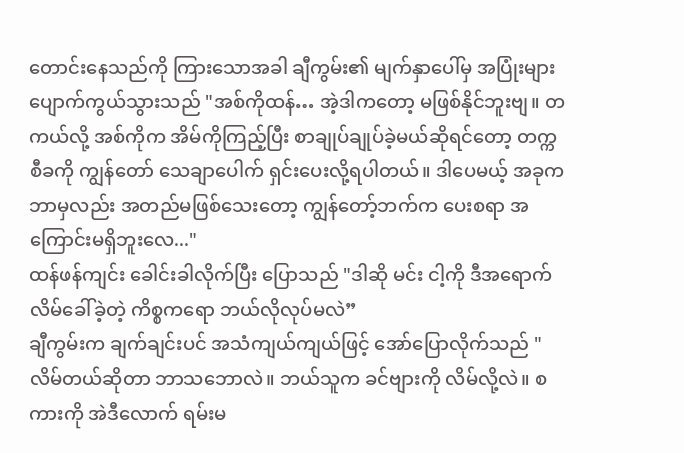တောင်းနေသည်ကို ကြားသောအခါ ချီကွမ်း၏ မျက်နှာပေါ်မှ အပြုံးများ ပျောက်ကွယ်သွားသည် "အစ်ကိုထန်… အဲ့ဒါကတော့ မဖြစ်နိုင်ဘူးဗျ။ တကယ်လို့ အစ်ကိုက အိမ်ကိုကြည့်ပြီး စာချုပ်ချုပ်ခဲ့မယ်ဆိုရင်တော့ တက္ကစီခကို ကျွန်တော် သေချာပေါက် ရှင်းပေးလို့ရပါတယ်။ ဒါပေမယ့် အခုက ဘာမှလည်း အတည်မဖြစ်သေးတော့ ကျွန်တော့်ဘက်က ပေးစရာ အကြောင်းမရှိဘူးလေ..."
ထန်ဖန်ကျင်း ခေါင်းခါလိုက်ပြီး ပြောသည် "ဒါဆို မင်း ငါ့ကို ဒီအရောက် လိမ်ခေါ်ခဲ့တဲ့ ကိစ္စကရော ဘယ်လိုလုပ်မလဲ”
ချီကွမ်းက ချက်ချင်းပင် အသံကျယ်ကျယ်ဖြင့် အော်ပြောလိုက်သည် "လိမ်တယ်ဆိုတာ ဘာသဘောလဲ။ ဘယ်သူက ခင်ဗျားကို လိမ်လို့လဲ။ စကားကို အဲဒီလောက် ရမ်းမ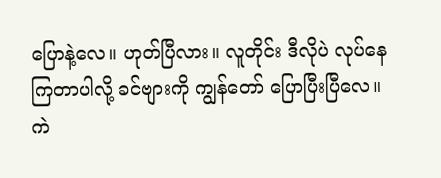ပြောနဲ့လေ။ ဟုတ်ပြီလား။ လူတိုင်း ဒီလိုပဲ လုပ်နေကြတာပါလို့ ခင်ဗျားကို ကျွန်တော် ပြောပြီးပြီလေ။ ကဲ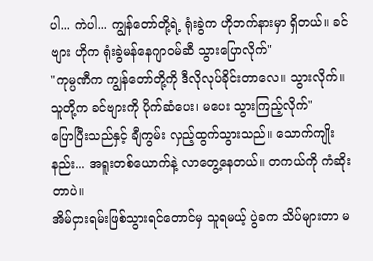ပါ... ကဲပါ... ကျွန်တော်တို့ရဲ့ ရုံးခွဲက ဟိုဘက်နားမှာ ရှိတယ်။ ခင်ဗျား ဟိုက ရုံးခွဲမန်နေဂျာဝမ်ဆီ သွားပြောလိုက်"
"ကုမ္ပဏီက ကျွန်တော်တို့ကို ဒီလိုလုပ်ခိုင်းတာလေ။ သွားလိုက်။ သူတို့က ခင်ဗျားကို ပိုက်ဆံပေး၊ မပေး သွားကြည့်လိုက်"
ပြောပြီးသည်နှင့် ချီကွမ်း လှည့်ထွက်သွားသည်။ သောက်ကျိုးနည်း... အရူးတစ်ယောက်နဲ့ လာတွေ့နေတယ်။ တကယ်ကို ကံဆိုးတာပဲ။
အိမ်ငှားရမ်းဖြစ်သွားရင်တောင်မှ သူရမယ့် ပွဲခက သိပ်များတာ မ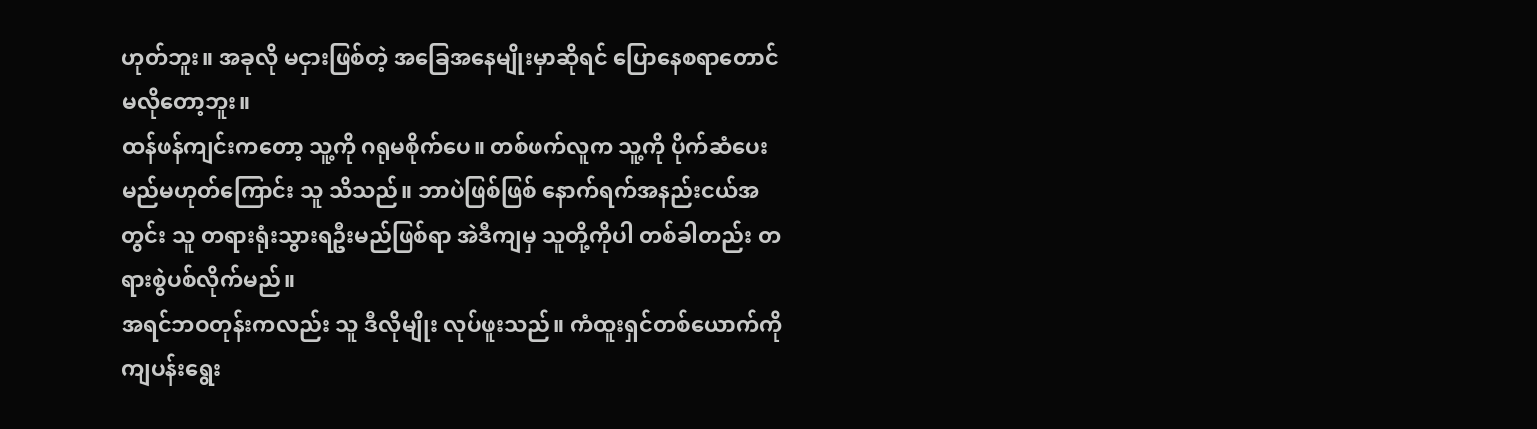ဟုတ်ဘူး။ အခုလို မငှားဖြစ်တဲ့ အခြေအနေမျိုးမှာဆိုရင် ပြောနေစရာတောင် မလိုတော့ဘူး။
ထန်ဖန်ကျင်းကတော့ သူ့ကို ဂရုမစိုက်ပေ။ တစ်ဖက်လူက သူ့ကို ပိုက်ဆံပေးမည်မဟုတ်ကြောင်း သူ သိသည်။ ဘာပဲဖြစ်ဖြစ် နောက်ရက်အနည်းငယ်အတွင်း သူ တရားရုံးသွားရဦးမည်ဖြစ်ရာ အဲဒီကျမှ သူတို့ကိုပါ တစ်ခါတည်း တရားစွဲပစ်လိုက်မည်။
အရင်ဘဝတုန်းကလည်း သူ ဒီလိုမျိုး လုပ်ဖူးသည်။ ကံထူးရှင်တစ်ယောက်ကို ကျပန်းရွေး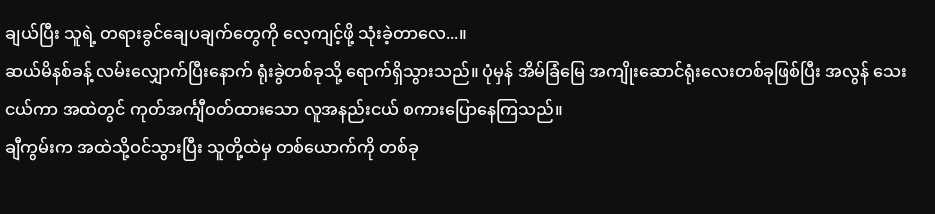ချယ်ပြီး သူရဲ့ တရားခွင်ချေပချက်တွေကို လေ့ကျင့်ဖို့ သုံးခဲ့တာလေ...။
ဆယ်မိနစ်ခန့် လမ်းလျှောက်ပြီးနောက် ရုံးခွဲတစ်ခုသို့ ရောက်ရှိသွားသည်။ ပုံမှန် အိမ်ခြံမြေ အကျိုးဆောင်ရုံးလေးတစ်ခုဖြစ်ပြီး အလွန် သေးငယ်ကာ အထဲတွင် ကုတ်အင်္ကျီဝတ်ထားသော လူအနည်းငယ် စကားပြောနေကြသည်။
ချီကွမ်းက အထဲသို့ဝင်သွားပြီး သူတို့ထဲမှ တစ်ယောက်ကို တစ်ခု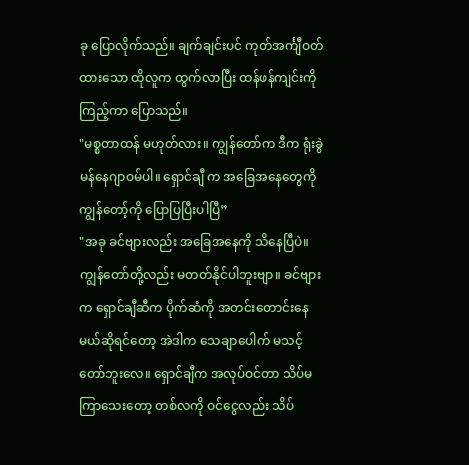ခု ပြောလိုက်သည်။ ချက်ချင်းပင် ကုတ်အင်္ကျီဝတ်ထားသော ထိုလူက ထွက်လာပြီး ထန်ဖန်ကျင်းကို ကြည့်ကာ ပြောသည်။
"မစ္စတာထန် မဟုတ်လား။ ကျွန်တော်က ဒီက ရုံးခွဲမန်နေဂျာဝမ်ပါ။ ရှောင်ချီ က အခြေအနေတွေကို ကျွန်တော့်ကို ပြောပြပြီးပါပြီ”
"အခု ခင်ဗျားလည်း အခြေအနေကို သိနေပြီပဲ။ ကျွန်တော်တို့လည်း မတတ်နိုင်ပါဘူးဗျာ။ ခင်ဗျားက ရှောင်ချီဆီက ပိုက်ဆံကို အတင်းတောင်းနေမယ်ဆိုရင်တော့ အဲဒါက သေချာပေါက် မသင့်တော်ဘူးလေ။ ရှောင်ချီက အလုပ်ဝင်တာ သိပ်မကြာသေးတော့ တစ်လကို ဝင်ငွေလည်း သိပ်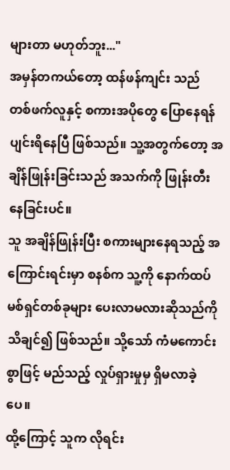များတာ မဟုတ်ဘူး..."
အမှန်တကယ်တော့ ထန်ဖန်ကျင်း သည် တစ်ဖက်လူနှင့် စကားအပိုတွေ ပြောနေရန် ပျင်းရိနေပြီ ဖြစ်သည်။ သူ့အတွက်တော့ အချိန်ဖြုန်းခြင်းသည် အသက်ကို ဖြုန်းတီးနေခြင်းပင်။
သူ အချိန်ဖြုန်းပြီး စကားများနေရသည့် အကြောင်းရင်းမှာ စနစ်က သူ့ကို နောက်ထပ် မစ်ရှင်တစ်ခုများ ပေးလာမလားဆိုသည်ကို သိချင်၍ ဖြစ်သည်။ သို့သော် ကံမကောင်းစွာဖြင့် မည်သည့် လှုပ်ရှားမှုမှ ရှိမလာခဲ့ပေ။
ထို့ကြောင့် သူက လိုရင်း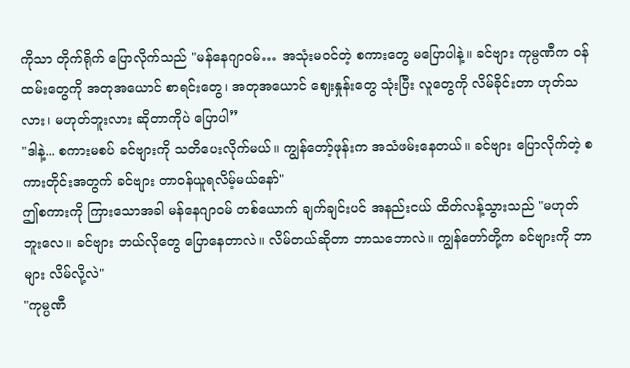ကိုသာ တိုက်ရိုက် ပြောလိုက်သည် "မန်နေဂျာဝမ်… အသုံးမဝင်တဲ့ စကားတွေ မပြောပါနဲ့။ ခင်ဗျား ကုမ္ပဏီက ဝန်ထမ်းတွေကို အတုအယောင် စာရင်းတွေ၊ အတုအယောင် ဈေးနှုန်းတွေ သုံးပြီး လူတွေကို လိမ်ခိုင်းတာ ဟုတ်သလား၊ မဟုတ်ဘူးလား ဆိုတာကိုပဲ ပြောပါ”
"ဒါနဲ့... စကားမစပ် ခင်ဗျားကို သတိပေးလိုက်မယ်။ ကျွန်တော့်ဖုန်းက အသံဖမ်းနေတယ်။ ခင်ဗျား ပြောလိုက်တဲ့ စကားတိုင်းအတွက် ခင်ဗျား တာဝန်ယူရလိမ့်မယ်နော်"
ဤစကားကို ကြားသောအခါ မန်နေဂျာဝမ် တစ်ယောက် ချက်ချင်းပင် အနည်းငယ် ထိတ်လန့်သွားသည် "မဟုတ်ဘူးလေ။ ခင်ဗျား ဘယ်လိုတွေ ပြောနေတာလဲ။ လိမ်တယ်ဆိုတာ ဘာသဘောလဲ။ ကျွန်တော်တို့က ခင်ဗျားကို ဘာများ လိမ်လို့လဲ"
"ကုမ္ပဏီ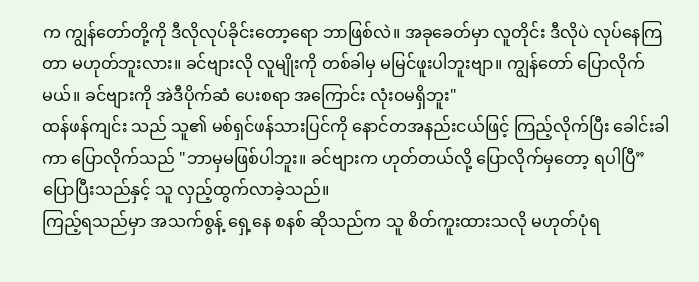က ကျွန်တော်တို့ကို ဒီလိုလုပ်ခိုင်းတော့ရော ဘာဖြစ်လဲ။ အခုခေတ်မှာ လူတိုင်း ဒီလိုပဲ လုပ်နေကြတာ မဟုတ်ဘူးလား။ ခင်ဗျားလို လူမျိုးကို တစ်ခါမှ မမြင်ဖူးပါဘူးဗျာ။ ကျွန်တော် ပြောလိုက်မယ်။ ခင်ဗျားကို အဲဒီပိုက်ဆံ ပေးစရာ အကြောင်း လုံးဝမရှိဘူး"
ထန်ဖန်ကျင်း သည် သူ၏ မစ်ရှင်ဖန်သားပြင်ကို နောင်တအနည်းငယ်ဖြင့် ကြည့်လိုက်ပြီး ခေါင်းခါကာ ပြောလိုက်သည် "ဘာမှမဖြစ်ပါဘူး။ ခင်ဗျားက ဟုတ်တယ်လို့ ပြောလိုက်မှတော့ ရပါပြီ”
ပြောပြီးသည်နှင့် သူ လှည့်ထွက်လာခဲ့သည်။
ကြည့်ရသည်မှာ အသက်စွန့် ရှေ့နေ စနစ် ဆိုသည်က သူ စိတ်ကူးထားသလို မဟုတ်ပုံရ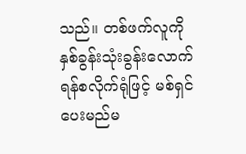သည်။ တစ်ဖက်လူကို နှစ်ခွန်းသုံးခွန်းလောက် ရန်စလိုက်ရုံဖြင့် မစ်ရှင် ပေးမည်မ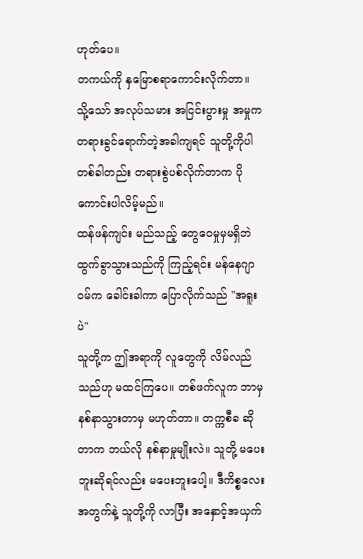ဟုတ်ပေ။
တကယ်ကို နှမြောစရာကောင်းလိုက်တာ။
သို့သော် အလုပ်သမား အငြင်းပွားမှု အမှုက တရားခွင်ရောက်တဲ့အခါကျရင် သူတို့ကိုပါ တစ်ခါတည်း တရားစွဲပစ်လိုက်တာက ပိုကောင်းပါလိမ့်မည်။
ထန်ဖန်ကျင်း မည်သည့် တွေဝေမှုမှမရှိဘဲ ထွက်ခွာသွားသည်ကို ကြည့်ရင်း မန်နေဂျာဝမ်က ခေါင်းခါကာ ပြောလိုက်သည် "အရူးပဲ"
သူတို့က ဤအရာကို လူတွေကို လိမ်လည်သည်ဟု မထင်ကြပေ။ တစ်ဖက်လူက ဘာမှ နစ်နာသွားတာမှ မဟုတ်တာ။ တက္ကစီခ ဆိုတာက ဘယ်လို နစ်နာမှုမျိုးလဲ။ သူတို့ မပေးဘူးဆိုရင်လည်း မပေးဘူးပေါ့။ ဒီကိစ္စလေးအတွက်နဲ့ သူတို့ကို လာပြီး အနှောင့်အယှက်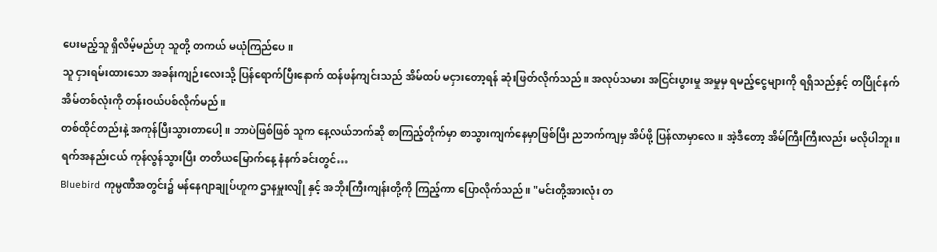ပေးမည့်သူ ရှိလိမ့်မည်ဟု သူတို့ တကယ် မယုံကြည်ပေ။
သူ ငှားရမ်းထားသော အခန်းကျဉ်းလေးသို့ ပြန်ရောက်ပြီးနောက် ထန်ဖန်ကျင်းသည် အိမ်ထပ် မငှားတော့ရန် ဆုံးဖြတ်လိုက်သည်။ အလုပ်သမား အငြင်းပွားမှု အမှုမှ ရမည့်ငွေများကို ရရှိသည်နှင့် တပြိုင်နက် အိမ်တစ်လုံးကို တန်းဝယ်ပစ်လိုက်မည်။
တစ်ထိုင်တည်းနဲ့ အကုန်ပြီးသွားတာပေါ့။ ဘာပဲဖြစ်ဖြစ် သူက နေ့လယ်ဘက်ဆို စာကြည့်တိုက်မှာ စာသွားကျက်နေမှာဖြစ်ပြီး ညဘက်ကျမှ အိပ်ဖို့ ပြန်လာမှာလေ။ အဲ့ဒီတော့ အိမ်ကြီးကြီးလည်း မလိုပါဘူး။
ရက်အနည်းငယ် ကုန်လွန်သွားပြီး တတိယမြောက်နေ့ နံနက်ခင်းတွင်…
Bluebird ကုမ္ပဏီအတွင်း၌ မန်နေဂျာချုပ်ဟူက ဌာနမှူးလျို နှင့် အဘိုးကြီးကျန်းတို့ကို ကြည့်ကာ ပြောလိုက်သည်။ "မင်းတို့အားလုံး တ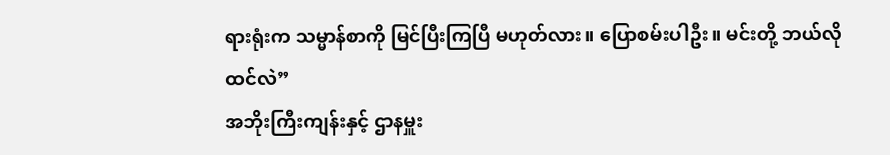ရားရုံးက သမ္မာန်စာကို မြင်ပြီးကြပြီ မဟုတ်လား။ ပြောစမ်းပါဦး။ မင်းတို့ ဘယ်လိုထင်လဲ”
အဘိုးကြီးကျန်းနှင့် ဌာနမှူး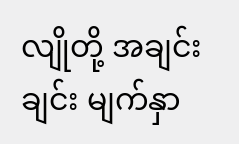လျိုတို့ အချင်းချင်း မျက်နှာ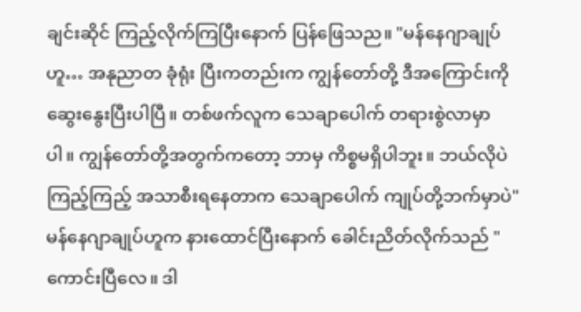ချင်းဆိုင် ကြည့်လိုက်ကြပြီးနောက် ပြန်ဖြေသည။ "မန်နေဂျာချုပ်ဟူ… အနုညာတ ခုံရုံး ပြီးကတည်းက ကျွန်တော်တို့ ဒီအကြောင်းကို ဆွေးနွေးပြီးပါပြီ။ တစ်ဖက်လူက သေချာပေါက် တရားစွဲလာမှာပါ။ ကျွန်တော်တို့အတွက်ကတော့ ဘာမှ ကိစ္စမရှိပါဘူး။ ဘယ်လိုပဲကြည့်ကြည့် အသာစီးရနေတာက သေချာပေါက် ကျုပ်တို့ဘက်မှာပဲ"
မန်နေဂျာချုပ်ဟူက နားထောင်ပြီးနောက် ခေါင်းညိတ်လိုက်သည် "ကောင်းပြီလေ။ ဒါ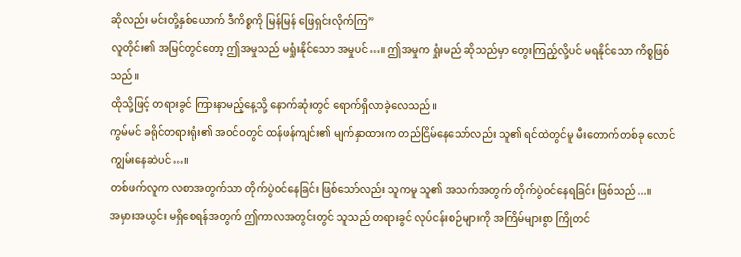ဆိုလည်း မင်းတို့နှစ်ယောက် ဒီကိစ္စကို မြန်မြန် ဖြေရှင်းလိုက်ကြ”
လူတိုင်း၏ အမြင်တွင်တော့ ဤအမှုသည် မရှုံးနိုင်သော အမှုပင်…။ ဤအမှုက ရှုံးမည် ဆိုသည်မှာ တွေးကြည့်လို့ပင် မရနိုင်သော ကိစ္စဖြစ်သည်။
ထိုသို့ဖြင့် တရားခွင် ကြားနာမည့်နေ့သို့ နောက်ဆုံးတွင် ရောက်ရှိလာခဲ့လေသည်။
ကွမ်မင် ခရိုင်တရားရုံး၏ အဝင်ဝတွင် ထန်ဖန်ကျင်း၏ မျက်နှာထားက တည်ငြိမ်နေသော်လည်း သူ၏ ရင်ထဲတွင်မူ မီးတောက်တစ်ခု လောင်ကျွမ်းနေဆဲပင်…။
တစ်ဖက်လူက လစာအတွက်သာ တိုက်ပွဲဝင်နေခြင်း ဖြစ်သော်လည်း သူကမူ သူ၏ အသက်အတွက် တိုက်ပွဲဝင်နေရခြင်း ဖြစ်သည်...။
အမှားအယွင်း မရှိစေရန်အတွက် ဤကာလအတွင်းတွင် သူသည် တရားခွင် လုပ်ငန်းစဉ်များကို အကြိမ်များစွာ ကြိုတင်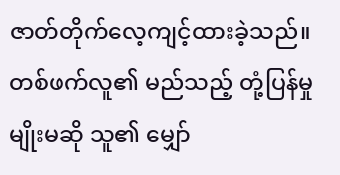ဇာတ်တိုက်လေ့ကျင့်ထားခဲ့သည်။ တစ်ဖက်လူ၏ မည်သည့် တုံ့ပြန်မှုမျိုးမဆို သူ၏ မျှော်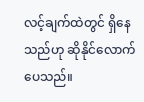လင့်ချက်ထဲတွင် ရှိနေသည်ဟု ဆိုနိုင်လောက်ပေသည်။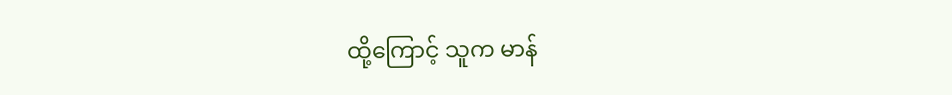ထို့ကြောင့် သူက မာန်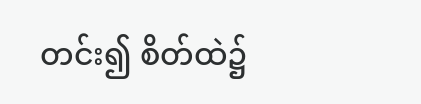တင်း၍ စိတ်ထဲ၌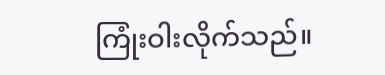ကြုံးဝါးလိုက်သည်။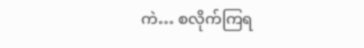ကဲ… စလိုက်ကြရ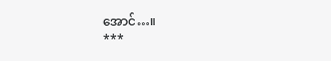အောင်…။
***